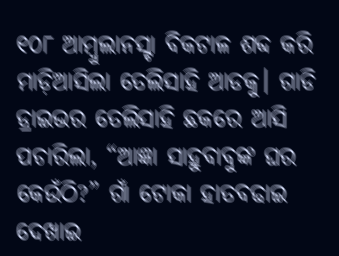୧୦୮ ଆମ୍ବୁଲାନସ୍ଟା ବିକଟାଳ ଶବ୍ଦ କରି ମାଡ଼ିଆସିଲା ତେଲିସାହି ଆଡକୁ। ଗାଡି ଡ୍ରାଇଭର ତେଲିସାହି ଛକରେ ଆସି ପଚାରିଲା, “ଆଜ୍ଞା ସାହୁବାବୁଙ୍କ ଘର କେଉଁଠି?” ଗାଁ ଟୋକା ହାତବଢାଇ ଦେଖାଇ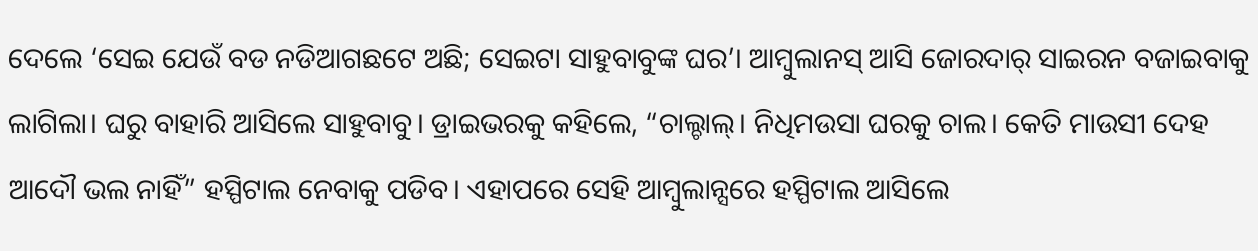ଦେଲେ ‘ସେଇ ଯେଉଁ ବଡ ନଡିଆଗଛଟେ ଅଛି; ସେଇଟା ସାହୁବାବୁଙ୍କ ଘର’। ଆମ୍ବୁଲାନସ୍ ଆସି ଜୋରଦାର୍ ସାଇରନ ବଜାଇବାକୁ ଲାଗିଲା। ଘରୁ ବାହାରି ଆସିଲେ ସାହୁବାବୁ। ଡ୍ରାଇଭରକୁ କହିଲେ, “ଚାଲ୍ଚାଲ୍। ନିଧିମଉସା ଘରକୁ ଚାଲ। କେତି ମାଉସୀ ଦେହ ଆଦୌ ଭଲ ନାହିଁ” ହସ୍ପିଟାଲ ନେବାକୁ ପଡିବ। ଏହାପରେ ସେହି ଆମ୍ବୁଲାନ୍ସରେ ହସ୍ପିଟାଲ ଆସିଲେ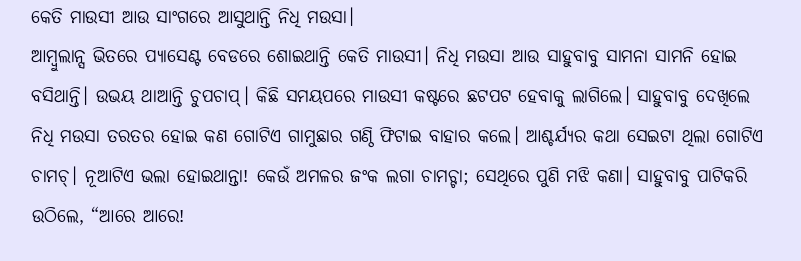କେତି ମାଉସୀ ଆଉ ସାଂଗରେ ଆସୁଥାନ୍ତି ନିଧି ମଉସା।
ଆମ୍ବୁଲାନ୍ସ ଭିତରେ ପ୍ୟାସେଣ୍ଟ ବେଡରେ ଶୋଇଥାନ୍ତି କେତି ମାଉସୀ। ନିଧି ମଉସା ଆଉ ସାହୁବାବୁ ସାମନା ସାମନି ହୋଇ ବସିଥାନ୍ତି। ଉଭୟ ଥାଆନ୍ତି ଚୁପଚାପ୍। କିଛି ସମୟପରେ ମାଉସୀ କଷ୍ଟରେ ଛଟପଟ ହେବାକୁ ଲାଗିଲେ। ସାହୁବାବୁ ଦେଖିଲେ ନିଧି ମଉସା ତରତର ହୋଇ କଣ ଗୋଟିଏ ଗାମୁଛାର ଗଣ୍ଠି ଫିଟାଇ ବାହାର କଲେ। ଆଶ୍ଚର୍ଯ୍ୟର କଥା ସେଇଟା ଥିଲା ଗୋଟିଏ ଚାମଚ୍। ନୂଆଟିଏ ଭଲା ହୋଇଥାନ୍ତା! କେଉଁ ଅମଳର ଜଂକ ଲଗା ଚାମଚ୍ଟା; ସେଥିରେ ପୁଣି ମଝି କଣା। ସାହୁବାବୁ ପାଟିକରି ଉଠିଲେ, “ଆରେ ଆରେ!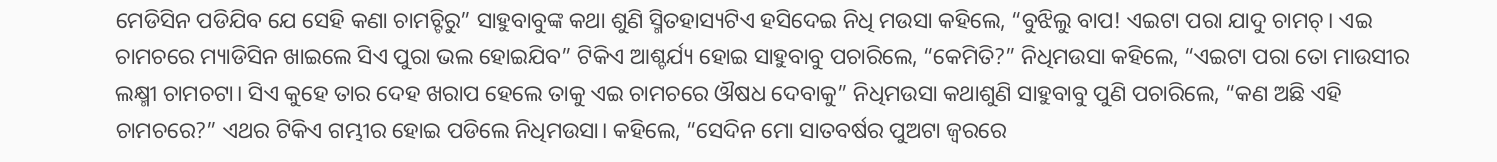ମେଡିସିନ ପଡିଯିବ ଯେ ସେହି କଣା ଚାମଚ୍ଟିରୁ” ସାହୁବାବୁଙ୍କ କଥା ଶୁଣି ସ୍ମିତହାସ୍ୟଟିଏ ହସିଦେଇ ନିଧି ମଉସା କହିଲେ, “ବୁଝିଲୁ ବାପ! ଏଇଟା ପରା ଯାଦୁ ଚାମଚ୍। ଏଇ ଚାମଚରେ ମ୍ୟାଡିସିନ ଖାଇଲେ ସିଏ ପୁରା ଭଲ ହୋଇଯିବ” ଟିକିଏ ଆଶ୍ଚର୍ଯ୍ୟ ହୋଇ ସାହୁବାବୁ ପଚାରିଲେ, “କେମିତି?” ନିଧିମଉସା କହିଲେ, “ଏଇଟା ପରା ତୋ ମାଉସୀର ଲକ୍ଷ୍ମୀ ଚାମଚଟା। ସିଏ କୁହେ ତାର ଦେହ ଖରାପ ହେଲେ ତାକୁ ଏଇ ଚାମଚରେ ଔଷଧ ଦେବାକୁ” ନିଧିମଉସା କଥାଶୁଣି ସାହୁବାବୁ ପୁଣି ପଚାରିଲେ, “କଣ ଅଛି ଏହି ଚାମଚରେ?” ଏଥର ଟିକିଏ ଗମ୍ଭୀର ହୋଇ ପଡିଲେ ନିଧିମଉସା। କହିଲେ, “ସେଦିନ ମୋ ସାତବର୍ଷର ପୁଅଟା ଜ୍ବରରେ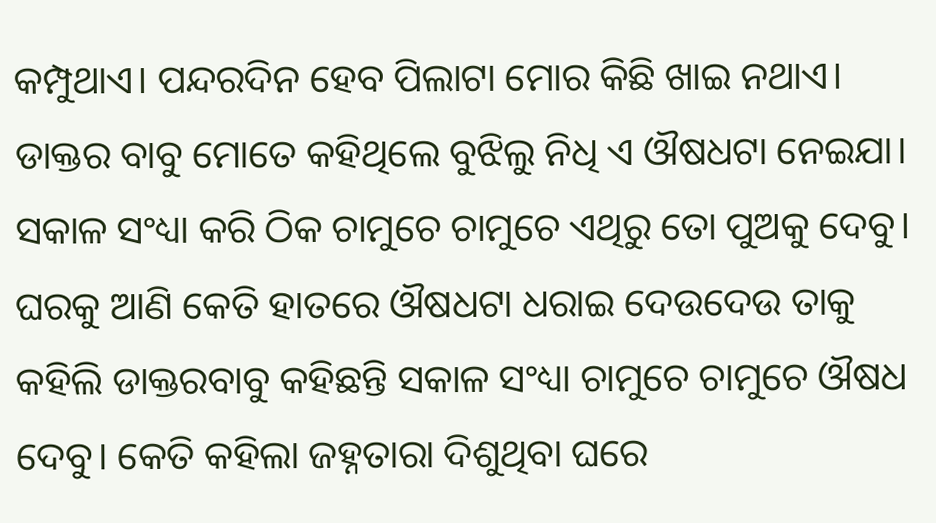କମ୍ପୁଥାଏ। ପନ୍ଦରଦିନ ହେବ ପିଲାଟା ମୋର କିଛି ଖାଇ ନଥାଏ। ଡାକ୍ତର ବାବୁ ମୋତେ କହିଥିଲେ ବୁଝିଲୁ ନିଧି ଏ ଔଷଧଟା ନେଇଯା। ସକାଳ ସଂଧ୍ୟା କରି ଠିକ ଚାମୁଚେ ଚାମୁଚେ ଏଥିରୁ ତୋ ପୁଅକୁ ଦେବୁ। ଘରକୁ ଆଣି କେତି ହାତରେ ଔଷଧଟା ଧରାଇ ଦେଉଦେଉ ତାକୁ କହିଲି ଡାକ୍ତରବାବୁ କହିଛନ୍ତି ସକାଳ ସଂଧ୍ୟା ଚାମୁଚେ ଚାମୁଚେ ଔଷଧ ଦେବୁ। କେତି କହିଲା ଜହ୍ନତାରା ଦିଶୁଥିବା ଘରେ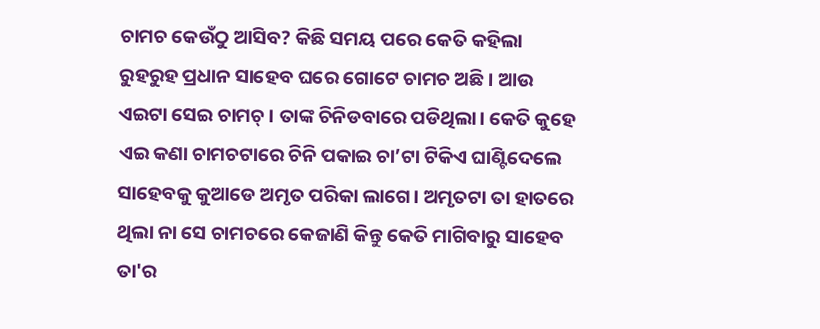ଚାମଚ କେଉଁଠୁ ଆସିବ? କିଛି ସମୟ ପରେ କେତି କହିଲା ରୁହରୁହ ପ୍ରଧାନ ସାହେବ ଘରେ ଗୋଟେ ଚାମଚ ଅଛି। ଆଉ ଏଇଟା ସେଇ ଚାମଚ୍। ତାଙ୍କ ଚିନିଡବାରେ ପଡିଥିଲା। କେତି କୁହେ ଏଇ କଣା ଚାମଚଟାରେ ଚିନି ପକାଇ ଚା’ଟା ଟିକିଏ ଘାଣ୍ଟିଦେଲେ ସାହେବକୁ କୁଆଡେ ଅମୃତ ପରିକା ଲାଗେ। ଅମୃତଟା ତା ହାତରେ ଥିଲା ନା ସେ ଚାମଚରେ କେଜାଣି କିନ୍ତୁ କେତି ମାଗିବାରୁ ସାହେବ ତା'ର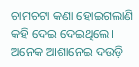ଚାମଚଟା କଣା ହୋଇଗଲାଣି କହି ଦେଇ ଦେଇଥିଲେ। ଅନେକ ଆଶାନେଇ ଦଉଡ଼ି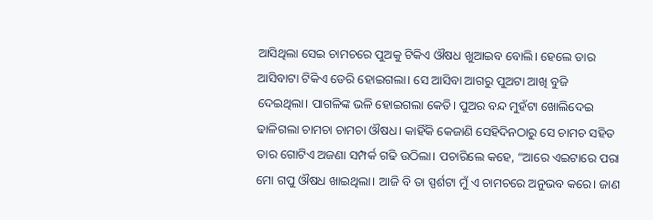ଆସିଥିଲା ସେଇ ଚାମଚରେ ପୁଅକୁ ଟିକିଏ ଔଷଧ ଖୁଆଇବ ବୋଲି। ହେଲେ ତାର ଆସିବାଟା ଟିକିଏ ଡେରି ହୋଇଗଲା। ସେ ଆସିବା ଆଗରୁ ପୁଅଟା ଆଖି ବୁଜି ଦେଇଥିଲା। ପାଗଳିଙ୍କ ଭଳି ହୋଇଗଲା କେତି। ପୁଅର ବନ୍ଦ ମୁହଁଟା ଖୋଲିଦେଇ ଢାଳିଗଲା ଚାମଚା ଚାମଚା ଔଷଧ। କାହିଁକି କେଜାଣି ସେହିଦିନଠାରୁ ସେ ଚାମଚ ସହିତ ତାର ଗୋଟିଏ ଅଜଣା ସମ୍ପର୍କ ଗଢି ଉଠିଲା। ପଚାରିଲେ କହେ, “ଆରେ ଏଇଟାରେ ପରା ମୋ ଗପୁ ଔଷଧ ଖାଇଥିଲା। ଆଜି ବି ତା ସ୍ପର୍ଶଟା ମୁଁ ଏ ଚାମଚରେ ଅନୁଭବ କରେ। ଜାଣ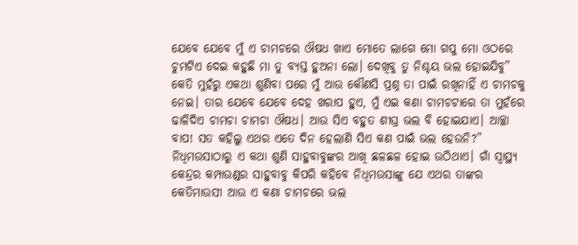ଯେବେ ଯେବେ ମୁଁ ଏ ଚାମଚରେ ଔଷଧ ଖାଏ ମୋତେ ଲାଗେ ମୋ ଗପୁ ମୋ ଓଠରେ ଚୁମଟିଏ ଦେଇ କହୁଛି ମା ତୁ ବ୍ୟସ୍ତ ହୁଅନା ଲୋ। ଦେଖିବୁ ତୁ ନିଶ୍ଚୟ ଭଲ ହୋଇଯିବୁ” କେତି ମୁହଁରୁ ଏକଥା ଶୁଣିବା ପରେ ମୁଁ ଆଉ କୌଣସି ପ୍ରଶ୍ନ ତା ପାଇଁ ରଖିନାହିଁ ଏ ଚାମଚକୁ ନେଇ। ତାର ଯେବେ ଯେବେ ଦେହ ଖରାପ ହୁଏ, ମୁଁ ଏଇ କଣା ଚାମଚଟାରେ ତା ମୁହଁରେ ଢାଳିଦିଏ ଚାମଚା ଚାମଚା ଔଷଧ। ଆଉ ସିଏ ବହୁତ ଶୀଘ୍ର ଭଲ ବି ହୋଇଯାଏ। ଆଚ୍ଛା ବାପ! ସତ କହିଲୁ ଏଥର ଏତେ ଦିନ ହେଲାଣି ସିଏ କଣ ପାଇଁ ଭଲ ହେଉନି?”
ନିଧିମଉସାଠାରୁ ଏ କଥା ଶୁଣି ସାହୁବାବୁଙ୍କର ଆଖି ଛଳଛଳ ହୋଇ ଉଠିଥାଏ। ଗାଁ ସ୍ବାସ୍ଥ୍ୟ କେନ୍ଦ୍ରର କମ୍ପାଉଣ୍ଡର ସାହୁବାବୁ କିପରି କହିବେ ନିଧିମଉସାଙ୍କୁ ଯେ ଏଥର ତାଙ୍କର କେତିମାଉସୀ ଆଉ ଏ କଣା ଚାମଚରେ ଭଲ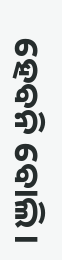ହେବନି ବୋଲି।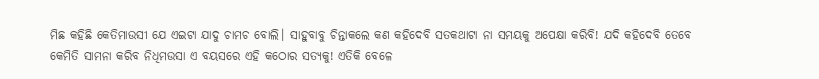ମିଛ କହିଛି କେତିମାଉସୀ ଯେ ଏଇଟା ଯାଦୁ ଚାମଚ ବୋଲି। ସାହୁବାବୁ ଚିନ୍ତାକଲେ କଣ କହିଦେବି ସତକଥାଟା ନା ସମୟକୁ ଅପେକ୍ଷା କରିବି! ଯଦି କହିଦେବି ତେବେ କେମିତି ସାମନା କରିବ ନିଧିମଉସା ଏ ବୟସରେ ଏହି କଠୋର ସତ୍ୟକୁ! ଏତିକି ବେଳେ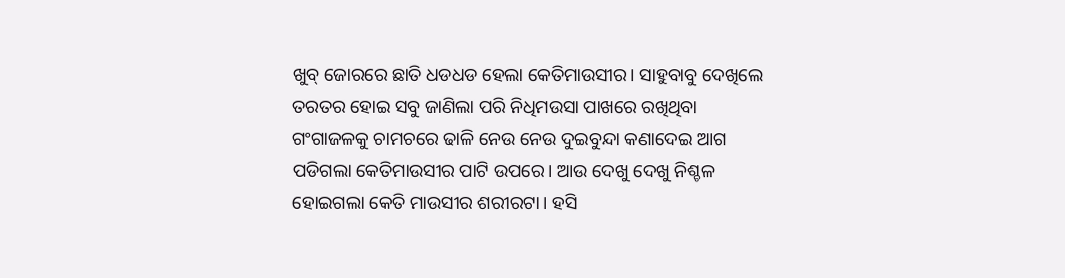ଖୁବ୍ ଜୋରରେ ଛାତି ଧଡଧଡ ହେଲା କେତିମାଉସୀର। ସାହୁବାବୁ ଦେଖିଲେ ତରତର ହୋଇ ସବୁ ଜାଣିଲା ପରି ନିଧିମଉସା ପାଖରେ ରଖିଥିବା ଗଂଗାଜଳକୁ ଚାମଚରେ ଢାଳି ନେଉ ନେଉ ଦୁଇବୁନ୍ଦା କଣାଦେଇ ଆଗ ପଡିଗଲା କେତିମାଉସୀର ପାଟି ଉପରେ। ଆଉ ଦେଖୁ ଦେଖୁ ନିଶ୍ଚଳ ହୋଇଗଲା କେତି ମାଉସୀର ଶରୀରଟା। ହସି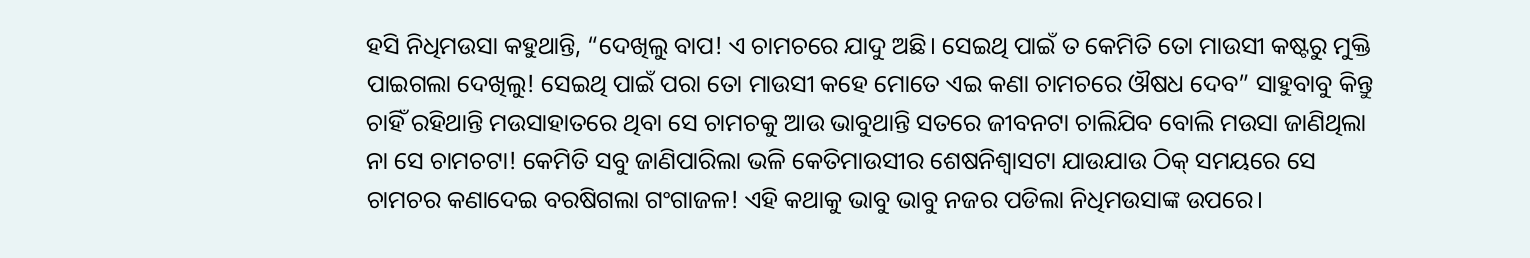ହସି ନିଧିମଉସା କହୁଥାନ୍ତି, “ଦେଖିଲୁ ବାପ! ଏ ଚାମଚରେ ଯାଦୁ ଅଛି। ସେଇଥି ପାଇଁ ତ କେମିତି ତୋ ମାଉସୀ କଷ୍ଟରୁ ମୁକ୍ତି ପାଇଗଲା ଦେଖିଲୁ! ସେଇଥି ପାଇଁ ପରା ତୋ ମାଉସୀ କହେ ମୋତେ ଏଇ କଣା ଚାମଚରେ ଔଷଧ ଦେବ” ସାହୁବାବୁ କିନ୍ତୁ ଚାହିଁ ରହିଥାନ୍ତି ମଉସାହାତରେ ଥିବା ସେ ଚାମଚକୁ ଆଉ ଭାବୁଥାନ୍ତି ସତରେ ଜୀବନଟା ଚାଲିଯିବ ବୋଲି ମଉସା ଜାଣିଥିଲା ନା ସେ ଚାମଚଟା! କେମିତି ସବୁ ଜାଣିପାରିଲା ଭଳି କେତିମାଉସୀର ଶେଷନିଶ୍ବାସଟା ଯାଉଯାଉ ଠିକ୍ ସମୟରେ ସେ ଚାମଚର କଣାଦେଇ ବରଷିଗଲା ଗଂଗାଜଳ! ଏହି କଥାକୁ ଭାବୁ ଭାବୁ ନଜର ପଡିଲା ନିଧିମଉସାଙ୍କ ଉପରେ।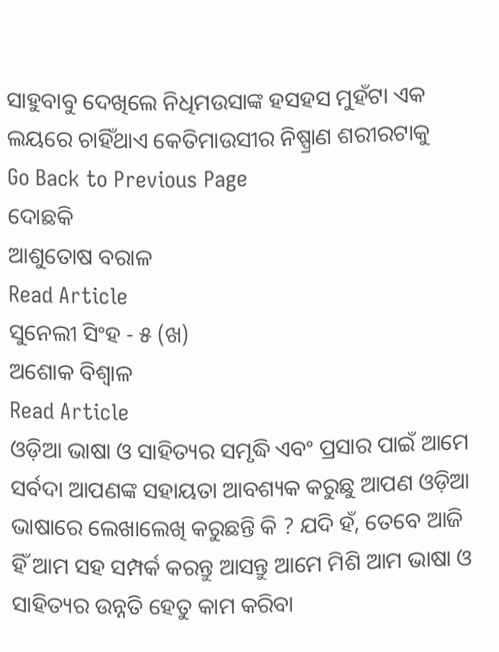ସାହୁବାବୁ ଦେଖିଲେ ନିଧିମଉସାଙ୍କ ହସହସ ମୁହଁଟା ଏକ ଲୟରେ ଚାହିଁଥାଏ କେତିମାଉସୀର ନିଷ୍ପ୍ରାଣ ଶରୀରଟାକୁ
Go Back to Previous Page
ଦୋଛକି
ଆଶୁତୋଷ ବରାଳ
Read Article
ସୁନେଲୀ ସିଂହ - ୫ (ଖ)
ଅଶୋକ ବିଶ୍ବାଳ
Read Article
ଓଡ଼ିଆ ଭାଷା ଓ ସାହିତ୍ୟର ସମୃଦ୍ଧି ଏବଂ ପ୍ରସାର ପାଇଁ ଆମେ ସର୍ବଦା ଆପଣଙ୍କ ସହାୟତା ଆବଶ୍ୟକ କରୁଛୁ ଆପଣ ଓଡ଼ିଆ ଭାଷାରେ ଲେଖାଲେଖି କରୁଛନ୍ତି କି ? ଯଦି ହଁ, ତେବେ ଆଜି ହିଁ ଆମ ସହ ସମ୍ପର୍କ କରନ୍ତୁ ଆସନ୍ତୁ ଆମେ ମିଶି ଆମ ଭାଷା ଓ ସାହିତ୍ୟର ଉନ୍ନତି ହେତୁ କାମ କରିବା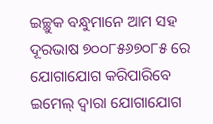ଇଚ୍ଛୁକ ବନ୍ଧୁମାନେ ଆମ ସହ ଦୂରଭାଷ ୭୦୦୮୫୬୭୦୮୫ ରେ ଯୋଗାଯୋଗ କରିପାରିବେ
ଇମେଲ୍ ଦ୍ବାରା ଯୋଗାଯୋଗ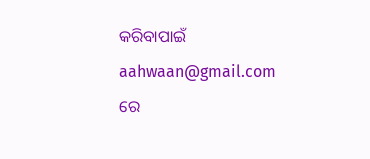କରିବାପାଇଁ aahwaan@gmail.com ରେ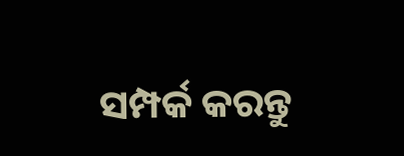ସମ୍ପର୍କ କରନ୍ତୁ